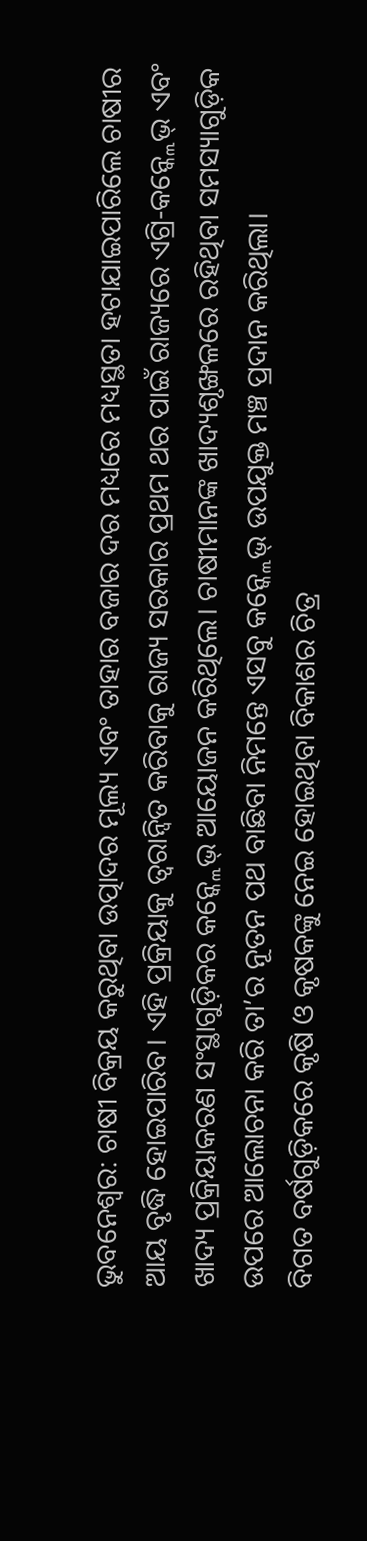ଭୁବନେଶ୍ୱର: ଚାଷୀ ବିକ୍ରୟ କରୁଥିବା ଉତ୍ପାଦର ମୂଲ୍ୟ ଏବଂ ତାହାର ବଜାର ଦର ମଧ୍ୟରେ ମଧ୍ୟସ୍ଥତା ହଟାଯାଇପାରିଲେ ଚାଷୀର ଆୟ ବୃଦ୍ଧି ହୋଇପାରିବ। ଏହି ପ୍ରକ୍ରିୟାକୁ ତ୍ୱରାନ୍ୱିତ କରିବାକୁ ରାଜ୍ୟ ସରକାର ପ୍ରଥମ ଥର ପାଇଁ ରାଜ୍ୟରେ ଏଗ୍ରି-କନ୍କ୍ଲେଭ୍ ଏବଂ ଖାଦ୍ୟ ପ୍ରକ୍ରିୟାକରଣ ସଂସ୍ଥାଗୁଡ଼ିକର କନ୍କ୍ଲେଭ୍ ଆୟୋଜନ କରିଥିଲେ। ଚାଷୀମାନଙ୍କ ଖାଦ୍ୟଶୃଙ୍ଖଳରେ ରହିଥିବା ସମସ୍ୟାଗୁଡ଼ିକ ଉପରେ ଆଲୋଚନା କରି ତା’ର ନୂତନ ପଥ ବାଛିବା ନିମନ୍ତେ ଏସବୁ କନ୍କ୍ଲେଭ୍ ଉପଯୁକ୍ତ ମଞ୍ଚ ପ୍ରଦାନ କରିଥିଲା।
ବିଗତ ବର୍ଷଗୁଡ଼ିକରେ କୃଷି ଓ କୃଷକଙ୍କୁ ନେଇ ହୋଇଥିବା ବିକାଶର ଚିତ୍ର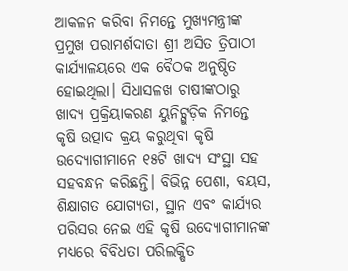ଆକଳନ କରିବା ନିମନ୍ତେ ମୁଖ୍ୟମନ୍ତ୍ରୀଙ୍କ ପ୍ରମୁଖ ପରାମର୍ଶଦାତା ଶ୍ରୀ ଅସିତ ତ୍ରିପାଠୀ କାର୍ଯ୍ୟାଳୟରେ ଏକ ବୈଠକ ଅନୁଷ୍ଠିତ ହୋଇଥିଲା। ସିଧାସଳଖ ଚାଷୀଙ୍କଠାରୁ ଖାଦ୍ୟ ପ୍ରକ୍ରିୟାକରଣ ୟୁନିଟ୍ଗୁଡ଼ିକ ନିମନ୍ତେ କୃଷି ଉତ୍ପାଦ କ୍ରୟ କରୁଥିବା କୃଷି ଉଦ୍ୟୋଗୀମାନେ ୧୫ଟି ଖାଦ୍ୟ ସଂସ୍ଥା ସହ ସହବନ୍ଧନ କରିଛନ୍ତି। ବିଭିନ୍ନ ପେଶା, ବୟସ, ଶିକ୍ଷାଗତ ଯୋଗ୍ୟତା, ସ୍ଥାନ ଏବଂ କାର୍ଯ୍ୟର ପରିସର ନେଇ ଏହି କୃଷି ଉଦ୍ୟୋଗୀମାନଙ୍କ ମଧ୍ୟରେ ବିବିଧତା ପରିଲକ୍ଷିତ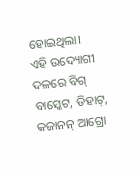ହୋଇଥିଲା।
ଏହି ଉଦ୍ୟୋଗୀ ଦଳରେ ବିଗ୍ ବାସ୍କେଟ, ଡିହାଟ୍, କଜାନନ୍ ଆଗ୍ରୋ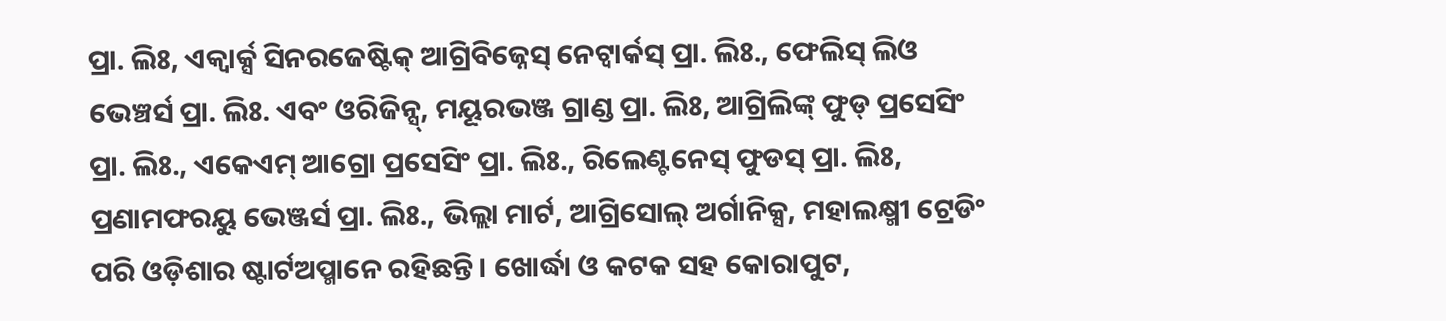ପ୍ରା. ଲିଃ, ଏକ୍ୱାର୍କ୍ସ ସିନରଜେଷ୍ଟିକ୍ ଆଗ୍ରିବିଜ୍ନେସ୍ ନେଟ୍ୱାର୍କସ୍ ପ୍ରା. ଲିଃ., ଫେଲିସ୍ ଲିଓ ଭେଞ୍ଚର୍ସ ପ୍ରା. ଲିଃ. ଏବଂ ଓରିଜିନ୍ସ୍, ମୟୂରଭଞ୍ଜ ଗ୍ରାଣ୍ଡ ପ୍ରା. ଲିଃ, ଆଗ୍ରିଲିଙ୍କ୍ ଫୁଡ୍ ପ୍ରସେସିଂ ପ୍ରା. ଲିଃ., ଏକେଏମ୍ ଆଗ୍ରୋ ପ୍ରସେସିଂ ପ୍ରା. ଲିଃ., ରିଲେଣ୍ଟନେସ୍ ଫୁଡସ୍ ପ୍ରା. ଲିଃ, ପ୍ରଣାମଫରୟୁ ଭେଞ୍ଜର୍ସ ପ୍ରା. ଲିଃ., ଭିଲ୍ଲା ମାର୍ଟ, ଆଗ୍ରିସୋଲ୍ ଅର୍ଗାନିକ୍ସ, ମହାଲକ୍ଷ୍ମୀ ଟ୍ରେଡିଂ ପରି ଓଡ଼ିଶାର ଷ୍ଟାର୍ଟଅପ୍ମାନେ ରହିଛନ୍ତି। ଖୋର୍ଦ୍ଧା ଓ କଟକ ସହ କୋରାପୁଟ,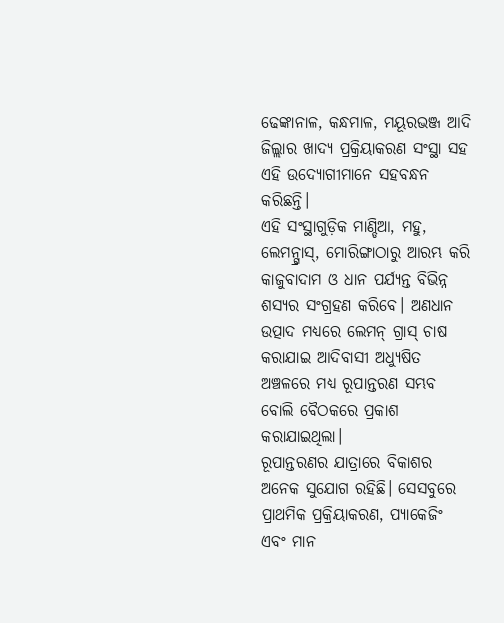ଢେଙ୍କାନାଳ, କନ୍ଧମାଳ, ମୟୂରଭଞ୍ଜ ଆଦି ଜିଲ୍ଲାର ଖାଦ୍ୟ ପ୍ରକ୍ରିୟାକରଣ ସଂସ୍ଥା ସହ ଏହି ଉଦ୍ୟୋଗୀମାନେ ସହବନ୍ଧନ କରିଛନ୍ତି।
ଏହି ସଂସ୍ଥାଗୁଡ଼ିକ ମାଣ୍ଡିଆ, ମହୁ, ଲେମନ୍ଗ୍ରାସ୍, ମୋରିଙ୍ଗାଠାରୁ ଆରମ୍ଭ କରି କାଜୁବାଦାମ ଓ ଧାନ ପର୍ଯ୍ୟନ୍ତ ବିଭିନ୍ନ ଶସ୍ୟର ସଂଗ୍ରହଣ କରିବେ। ଅଣଧାନ ଉତ୍ପାଦ ମଧ୍ୟରେ ଲେମନ୍ ଗ୍ରାସ୍ ଚାଷ କରାଯାଇ ଆଦିବାସୀ ଅଧ୍ୟୁଷିତ ଅଞ୍ଚଳରେ ମଧ୍ୟ ରୂପାନ୍ତରଣ ସମ୍ଭବ ବୋଲି ବୈଠକରେ ପ୍ରକାଶ କରାଯାଇଥିଲା।
ରୂପାନ୍ତରଣର ଯାତ୍ରାରେ ବିକାଶର ଅନେକ ସୁଯୋଗ ରହିଛି। ସେସବୁରେ ପ୍ରାଥମିକ ପ୍ରକ୍ରିୟାକରଣ, ପ୍ୟାକେଜିଂ ଏବଂ ମାନ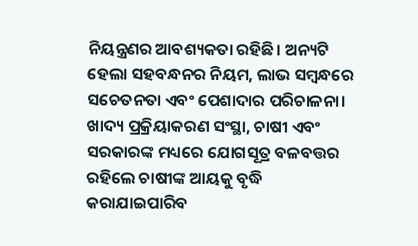ନିୟନ୍ତ୍ରଣର ଆବଶ୍ୟକତା ରହିଛି। ଅନ୍ୟଟି ହେଲା ସହବନ୍ଧନର ନିୟମ, ଲାଭ ସମ୍ବନ୍ଧରେ ସଚେତନତା ଏବଂ ପେଶାଦାର ପରିଚାଳନା। ଖାଦ୍ୟ ପ୍ରକ୍ରିୟାକରଣ ସଂସ୍ଥା, ଚାଷୀ ଏବଂ ସରକାରଙ୍କ ମଧ୍ୟରେ ଯୋଗସୂତ୍ର ବଳବତ୍ତର ରହିଲେ ଚାଷୀଙ୍କ ଆୟକୁ ବୃଦ୍ଧି କରାଯାଇପାରିବ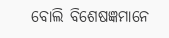ବୋଲି ବିଶେଷଜ୍ଞମାନେ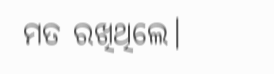ମତ ରଖିଥିଲେ।